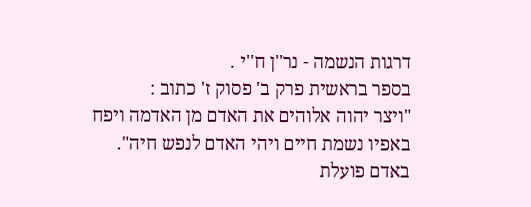דרגות הנשמה - נר''ן ח''י .
בספר בראשית פרק ב' פסוק ז' כתוב :
"ויצר יהוה אלוהים את האדם מן האדמה ויפח באפיו נשמת חיים ויהי האדם לנפש חיה".
באדם פועלת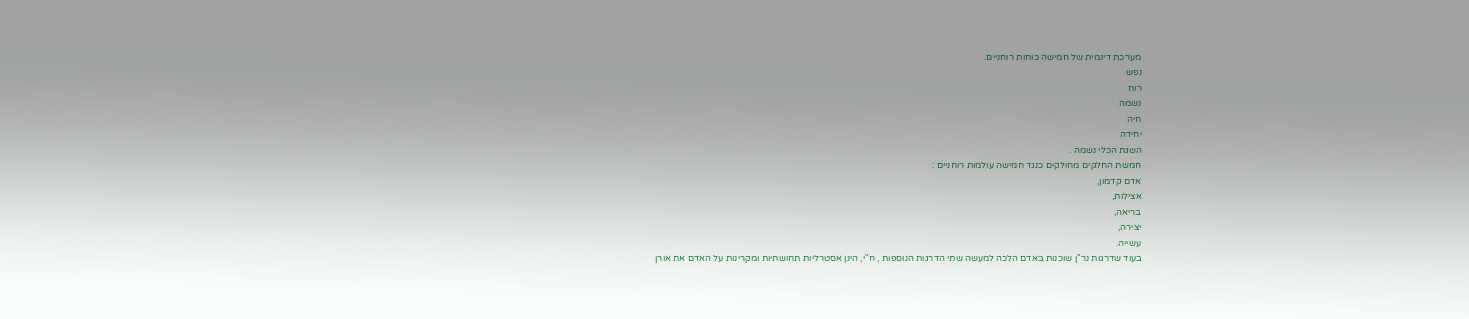מערכת דינמית של חמישה כוחות רוחניים.
נפש
רוח
נשמה
חיה
יחידה
השגת הכלי נשמה .
חמשת החלקים מחולקים כנגד חמישה עולמות רוחניים :
אדם קדמון,
אצילות,
בריאה,
יצירה,
עשייה.
בעוד שדרגות נר"ן שוכנות באדם הלכה למעשה שתי הדרגות הנוספות , ח"י, הינן אסטרליות תחושתיות ומקרינות על האדם את אורן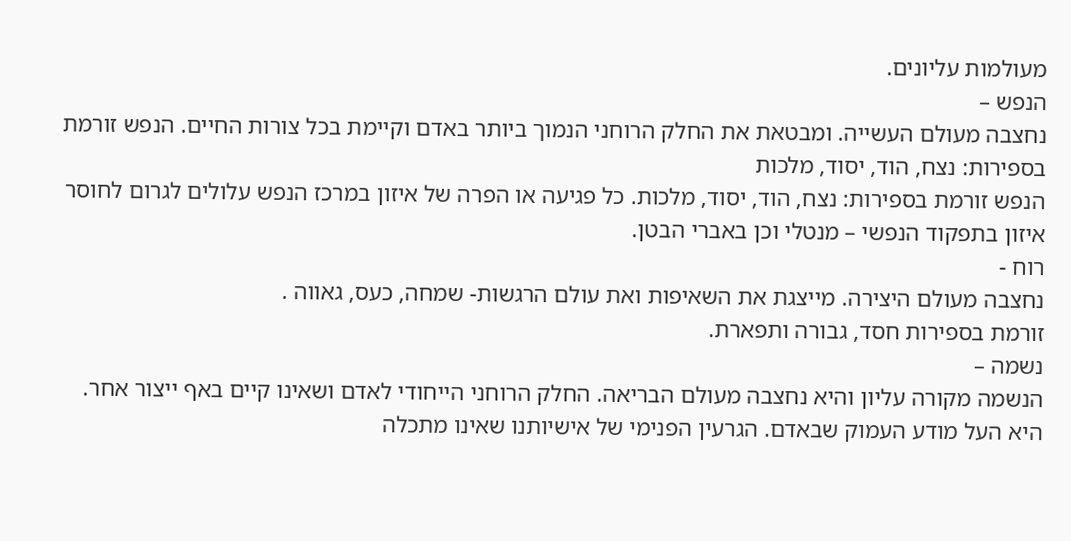מעולמות עליונים.
הנפש –
נחצבה מעולם העשייה. ומבטאת את החלק הרוחני הנמוך ביותר באדם וקיימת בכל צורות החיים. הנפש זורמת בספירות: נצח, הוד, יסוד, מלכות
הנפש זורמת בספירות: נצח, הוד, יסוד, מלכות. כל פגיעה או הפרה של איזון במרכז הנפש עלולים לגרום לחוסר איזון בתפקוד הנפשי – מנטלי וכן באברי הבטן.
רוח -
נחצבה מעולם היצירה. מייצגת את השאיפות ואת עולם הרגשות- שמחה, כעס, גאווה .
זורמת בספירות חסד, גבורה ותפארת.
נשמה –
הנשמה מקורה עליון והיא נחצבה מעולם הבריאה. החלק הרוחני הייחודי לאדם ושאינו קיים באף ייצור אחר. היא העל מודע העמוק שבאדם. הגרעין הפנימי של אישיותנו שאינו מתכלה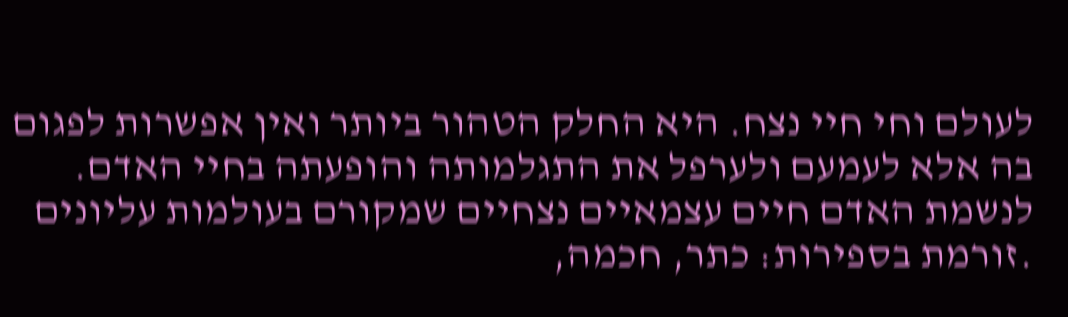לעולם וחי חיי נצח. היא החלק הטהור ביותר ואין אפשרות לפגום בה אלא לעמעם ולערפל את התגלמותה והופעתה בחיי האדם. לנשמת האדם חיים עצמאיים נצחיים שמקורם בעולמות עליונים .זורמת בספירות: כתר, חכמה,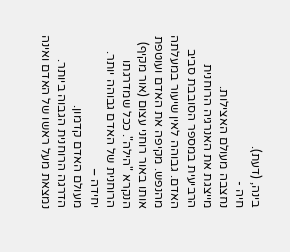בינה, (דעת).
חיה -
נחצבה מעולם האצילות.
מייצגת את האנרגיה הרוחנית הרביעית במספר הסובבת סביב האדם. גבוהה לאין שיעור במעלתה מהנפש. מקיפה את האדם ועוטפת אותו באור רוחני עצום (אור מקיף) הנקרא "הילה". ככל שמדרגתו הרוחנית של האדם גבוהה יותר.
יחידה –
מעולם האדם קדמון.
הדרגה הרוחנית הגבוה ביותר. נמצאת מעל ראשו של האדם ואינה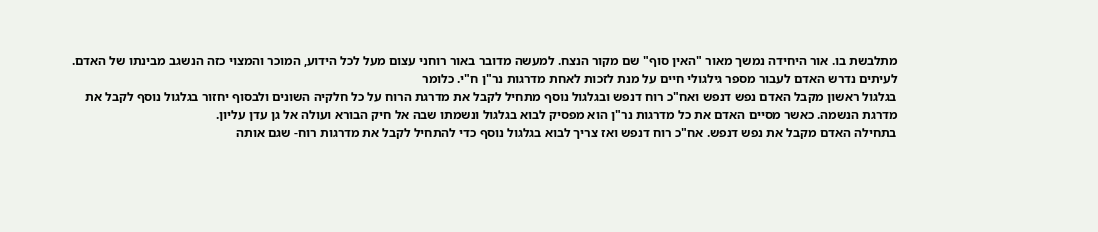מתלבשת בו. אור היחידה נמשך מאור "האין סוף" שם מקור הנצח. למעשה מדובר באור רוחני עצום מעל לכל הידוע, המוכר והמצוי כזה הנשגב מבינתו של האדם.
לעיתים נדרש האדם לעבור מספר גילגולי חיים על מנת לזכות לאחת מדרגות נר"ן ח"י. כלומר
בגלגול ראשון מקבל האדם נפש דנפש ואח"כ רוח דנפש ובגלגול נוסף מתחיל לקבל את מדרגת הרוח על כל חלקיה השונים ולבסוף יחזור בגלגול נוסף לקבל את מדרגת הנשמה. כאשר מסיים האדם את כל מדרגות נר"ן הוא מפסיק לבוא בגלגול ונשמתו שבה אל חיק הבורא ועולה אל גן עדן עליון.
בתחילה האדם מקבל את נפש דנפש. אח"כ רוח דנפש ואז צריך לבוא בגלגול נוסף כדי להתחיל לקבל את מדרגות רוח- שגם אותה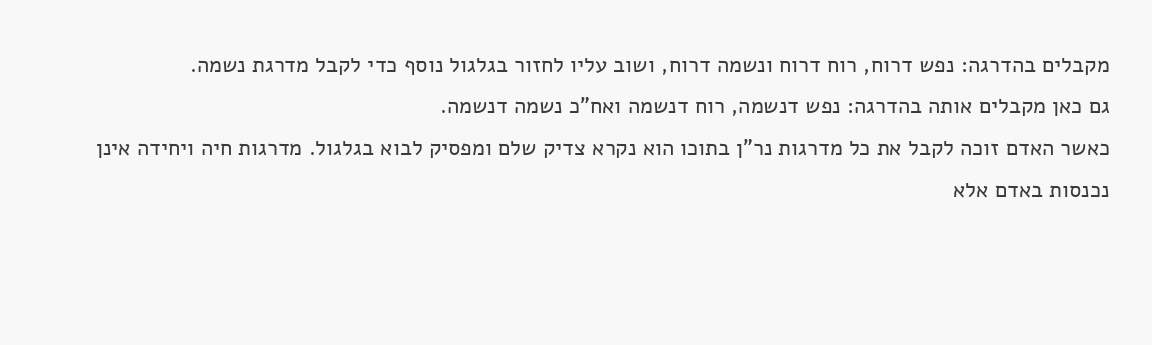מקבלים בהדרגה: נפש דרוח, רוח דרוח ונשמה דרוח, ושוב עליו לחזור בגלגול נוסף כדי לקבל מדרגת נשמה.
גם כאן מקבלים אותה בהדרגה: נפש דנשמה, רוח דנשמה ואח"כ נשמה דנשמה.
כאשר האדם זוכה לקבל את כל מדרגות נר"ן בתוכו הוא נקרא צדיק שלם ומפסיק לבוא בגלגול. מדרגות חיה ויחידה אינן נכנסות באדם אלא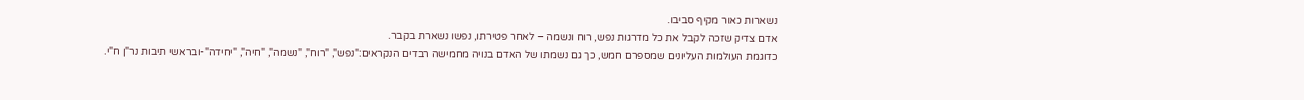נשארות כאור מקיף סביבו.
אדם צדיק שזכה לקבל את כל מדרגות נפש, רוח ונשמה – לאחר פטירתו, נפשו נשארת בקבר.
כדוגמת העולמות העליונים שמספרם חמש, כך גם נשמתו של האדם בנויה מחמישה רבדים הנקראים:"נפש", "רוח", "נשמה", "חיה", "יחידה"-ובראשי תיבות נר"ן ח"י.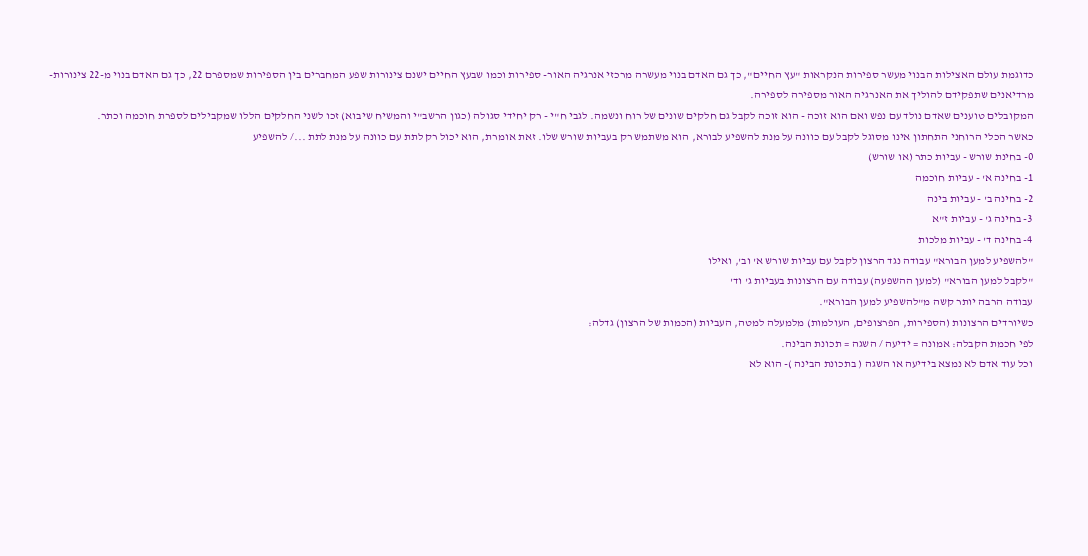כדוגמת עולם האצילות הבנוי מעשר ספירות הנקראות "עץ החיים", כך גם האדם בנוי מעשרה מרכזי אנרגיה האור- ספירות וכמו שבעץ החיים ישנם צינורות שפע המחברים בין הספירות שמספרם 22, כך גם האדם בנוי מ-22 צינורות-מרדיאנים שתפקידם להוליך את האנרגיה האור מספירה לספירה.
המקובלים טוענים שאדם נולד עם נפש ואם הוא זוכה - הוא זוכה לקבל גם חלקים שונים של רוח ונשמה. לגבי ח"י - רק יחידי סגולה (כגון הרשב"י והמשיח שיבוא) זכו לשני החלקים הללו שמקבילים לספרת חוכמה וכתר.
כאשר הכלי הרוחני התחתון אינו מסוגל לקבל עם כוונה על מנת להשפיע לבורא, הוא משתמש רק בעביות שורש שלו. זאת אומרת, הוא יכול רק לתת עם כוונה על מנת לתת .../ להשפיע
0- בחינת שורש - עביות כתר (או שורש)
1- בחינה א' - עביות חוכמה
2- בחינה ב' - עביות בינה
3- בחינה ג' - עביות ז"א
4- בחינה ד' - עביות מלכות
"להשפיע למען הבורא" עבודה נגד הרצון לקבל עם עביות שורש א' וב', ואילו
"לקבל למען הבורא" (למען ההשפעה) עבודה עם הרצונות בעביות ג' וד'
עבודה הרבה יותר קשה מ"להשפיע למען הבורא".
כשיורדים הרצונות (הספירות, הפרצופים, העולמות) מלמעלה למטה, העביות (הכמות של הרצון) גדלה:
לפי חכמת הקבלה: אמונה = ידיעה / השגה = תכונת הבינה.
וכל עוד אדם לא נמצא בידיעה או השגה ( בתכונת הבינה )- הוא לא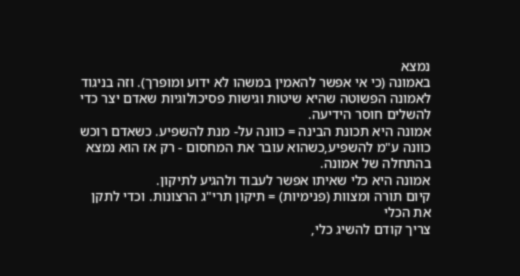נמצא
באמונה (כי אי אפשר להאמין במשהו לא ידוע ומופרך). וזה בניגוד לאמונה הפשוטה שהיא שיטות וגישות פסיכולוגיות שאדם יצר כדי להשלים חוסר הידיעה.
אמונה היא תכונת הבינה = כוונה על- מנת להשפיע. כשאדם רוכש כוונה ע"מ להשפיע,כשהוא עובר את המחסום - רק אז הוא נמצא בהתחלה של אמונה.
אמונה היא כלי שאיתו אפשר לעבוד ולהגיע לתיקון.
קיום תורה ומצוות (פנימיות) = תיקון תרי"ג הרצונות. וכדי לתקן את הכלי
צריך קודם להשיג כלי,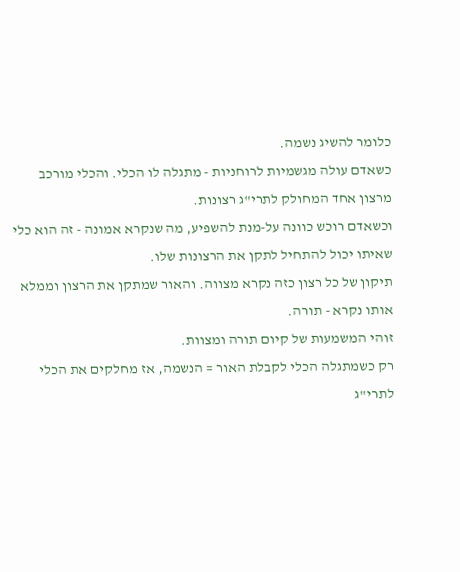כלומר להשיג נשמה.
כשאדם עולה מגשמיות לרוחניות - מתגלה לו הכלי. והכלי מורכב מרצון אחד המחולק לתרי"ג רצונות.
וכשאדם רוכש כוונה על-מנת להשפיע, מה שנקרא אמונה - זה הוא כלי שאיתו יכול להתחיל לתקן את הרצונות שלו.
תיקון של כל רצון כזה נקרא מצווה. והאור שמתקן את הרצון וממלא אותו נקרא - תורה.
זוהי המשמעות של קיום תורה ומצוות.
רק כשמתגלה הכלי לקבלת האור = הנשמה, אז מחלקים את הכלי לתרי"ג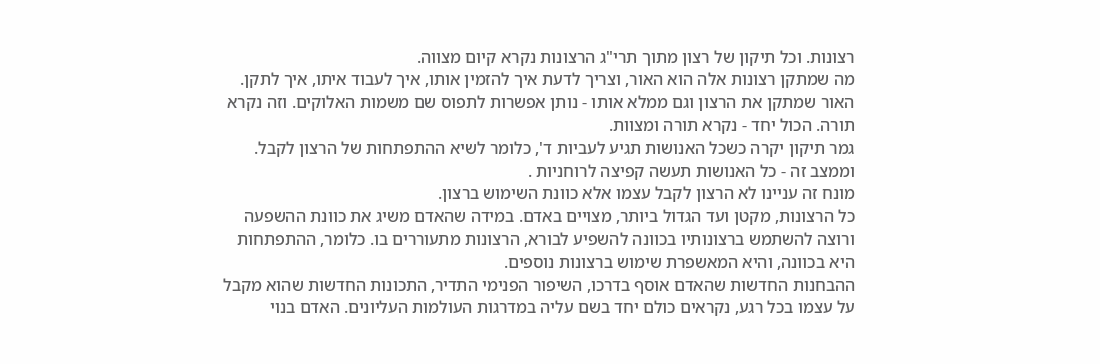רצונות. וכל תיקון של רצון מתוך תרי"ג הרצונות נקרא קיום מצווה.
מה שמתקן רצונות אלה הוא האור, וצריך לדעת איך להזמין אותו, איך לעבוד איתו, איך לתקן.
האור שמתקן את הרצון וגם ממלא אותו - נותן אפשרות לתפוס שם משמות האלוקים. וזה נקרא תורה. הכול יחד - נקרא תורה ומצוות.
גמר תיקון יקרה כשכל האנושות תגיע לעביות ד', כלומר לשיא ההתפתחות של הרצון לקבל. וממצב זה - כל האנושות תעשה קפיצה לרוחניות .
מונח זה עניינו לא הרצון לקבל עצמו אלא כוונת השימוש ברצון.
כל הרצונות, מקטן ועד הגדול ביותר, מצויים באדם. במידה שהאדם משיג את כוונת ההשפעה ורוצה להשתמש ברצונותיו בכוונה להשפיע לבורא, הרצונות מתעוררים בו. כלומר, ההתפתחות היא בכוונה, והיא המאשפרת שימוש ברצונות נוספים.
ההבחנות החדשות שהאדם אוסף בדרכו, השיפור הפנימי התדיר, התכונות החדשות שהוא מקבל על עצמו בכל רגע, נקראים כולם יחד בשם עליה במדרגות העולמות העליונים. האדם בנוי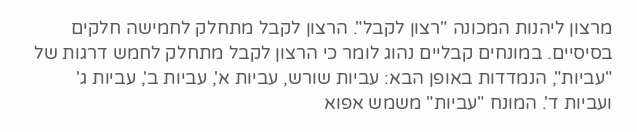מרצון ליהנות המכונה "רצון לקבל". הרצון לקבל מתחלק לחמישה חלקים בסיסיים. במונחים קבליים נהוג לומר כי הרצון לקבל מתחלק לחמש דרגות של "עביות", הנמדדות באופן הבא: עביות שורש, עביות א', עביות ב', עביות ג' ועביות ד'. המונח "עביות" משמש אפוא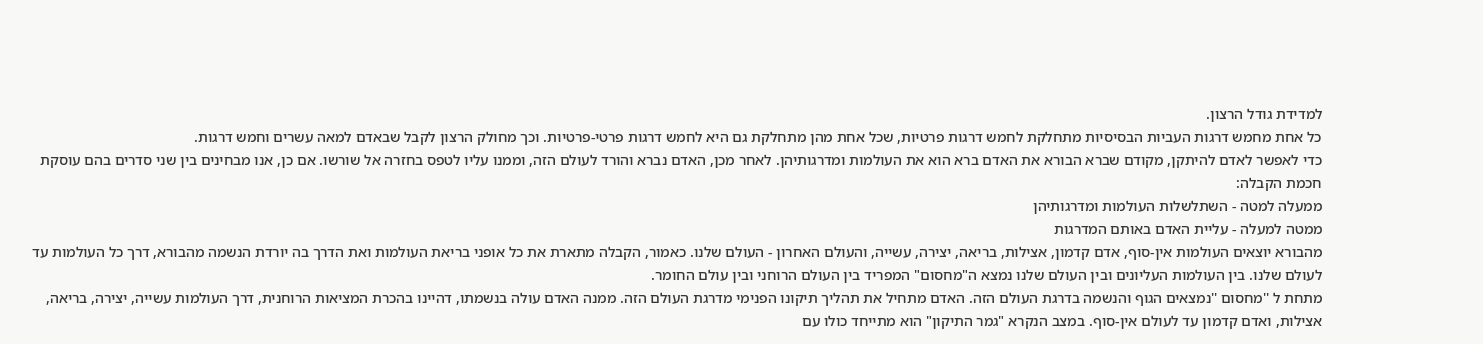למדידת גודל הרצון.
כל אחת מחמש דרגות העביות הבסיסיות מתחלקת לחמש דרגות פרטיות, שכל אחת מהן מתחלקת גם היא לחמש דרגות פרטי-פרטיות. וכך מחולק הרצון לקבל שבאדם למאה עשרים וחמש דרגות.
כדי לאפשר לאדם להיתקן, מקודם שברא הבורא את האדם ברא הוא את העולמות ומדרגותיהן. לאחר מכן, האדם נברא והורד לעולם הזה, וממנו עליו לטפס בחזרה אל שורשו. אם כן, אנו מבחינים בין שני סדרים בהם עוסקת חכמת הקבלה:
ממעלה למטה - השתלשלות העולמות ומדרגותיהן
ממטה למעלה - עליית האדם באותם המדרגות
מהבורא יוצאים העולמות אין-סוף, אדם קדמון, אצילות, בריאה, יצירה, עשייה, והעולם האחרון - העולם שלנו. כאמור, הקבלה מתארת את כל אופני בריאת העולמות ואת הדרך בה יורדת הנשמה מהבורא, דרך כל העולמות עד לעולם שלנו. בין העולמות העליונים ובין העולם שלנו נמצא ה"מחסום" המפריד בין העולם הרוחני ובין עולם החומר.
מתחת ל ''מחסום ''נמצאים הגוף והנשמה בדרגת העולם הזה. האדם מתחיל את תהליך תיקונו הפנימי מדרגת העולם הזה. ממנה האדם עולה בנשמתו, דהיינו בהכרת המציאות הרוחנית, דרך העולמות עשייה, יצירה, בריאה, אצילות, ואדם קדמון עד לעולם אין-סוף. במצב הנקרא "גמר התיקון" הוא מתייחד כולו עם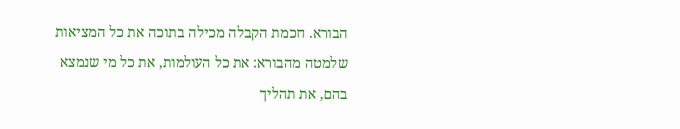הבורא. חכמת הקבלה מכילה בתוכה את כל המציאות שלמטה מהבורא: את כל העולמות, את כל מי שנמצא בהם, את תהליך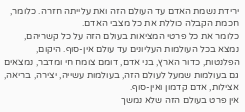ירידת נשמת האדם עד העולם הזה ואת עלייתה חזרה. כלומר, חכמת הקבלה כוללת את כל מצבי האדם.
כלומר את כל פרטי המציאות בעולם הזה על כל קשריהם, נמצא בכל העולמות העליונים עד עולם אין-סוף. היקום, הפלנטות, כדור הארץ, בני אדם, דומם צומח חי ומדבר, נמצאים גם בעולמות שמעל לעולם הזה, בעולמות עשייה, יצירה, בריאה, אצילות, אדם קדמון ואין-סוף.
אין פרט בעולם הזה שלא נמשך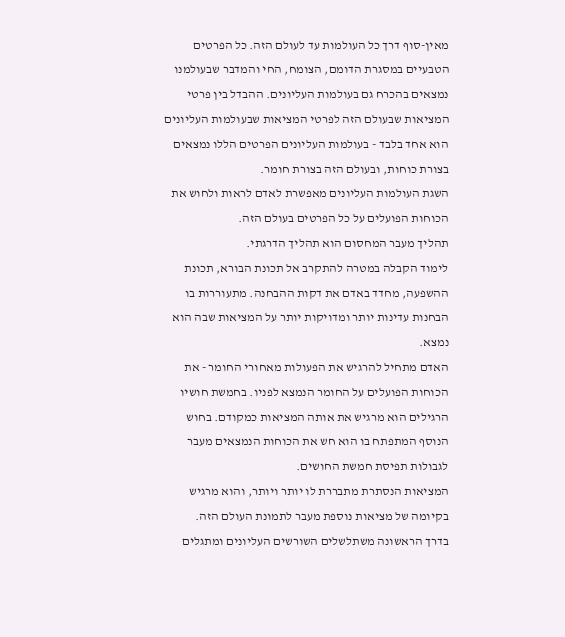מאין-סוף דרך כל העולמות עד לעולם הזה. כל הפרטים הטבעיים במסגרת הדומם, הצומח, החי והמדבר שבעולמנו נמצאים בהכרח גם בעולמות העליונים. ההבדל בין פרטי המציאות שבעולם הזה לפרטי המציאות שבעולמות העליונים הוא אחד בלבד - בעולמות העליונים הפרטים הללו נמצאים בצורת כוחות, ובעולם הזה בצורת חומר.
השגת העולמות העליונים מאפשרת לאדם לראות ולחוש את הכוחות הפועלים על כל הפרטים בעולם הזה.
תהליך מעבר המחסום הוא תהליך הדרגתי.
לימוד הקבלה במטרה להתקרב אל תכונת הבורא, תכונת ההשפעה, מחדד באדם את דקות ההבחנה. מתעוררות בו הבחנות עדינות יותר ומדויקות יותר על המציאות שבה הוא נמצא.
האדם מתחיל להרגיש את הפעולות מאחורי החומר - את הכוחות הפועלים על החומר הנמצא לפניו. בחמשת חושיו הרגילים הוא מרגיש את אותה המציאות כמקודם. בחוש הנוסף המתפתח בו הוא חש את הכוחות הנמצאים מעבר לגבולות תפיסת חמשת החושים.
המציאות הנסתרת מתבררת לו יותר ויותר, והוא מרגיש בקיומה של מציאות נוספת מעבר לתמונת העולם הזה.
בדרך הראשונה משתלשלים השורשים העליונים ומתגלים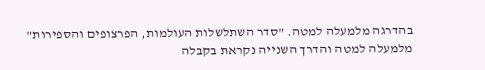בהדרגה מלמעלה למטה. "סדר השתלשלות העולמות, הפרצופים והספירות" מלמעלה למטה והדרך השנייה נקראת בקבלה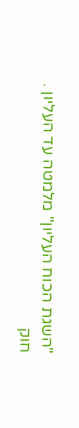"השגת הכוח העליון" מלמטה עד העליון .
חוק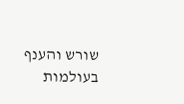שורש והענף בעולמות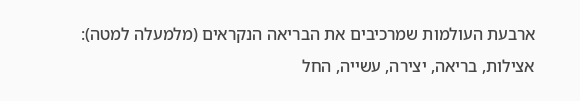ארבעת העולמות שמרכיבים את הבריאה הנקראים (מלמעלה למטה): אצילות, בריאה, יצירה, עשייה, החל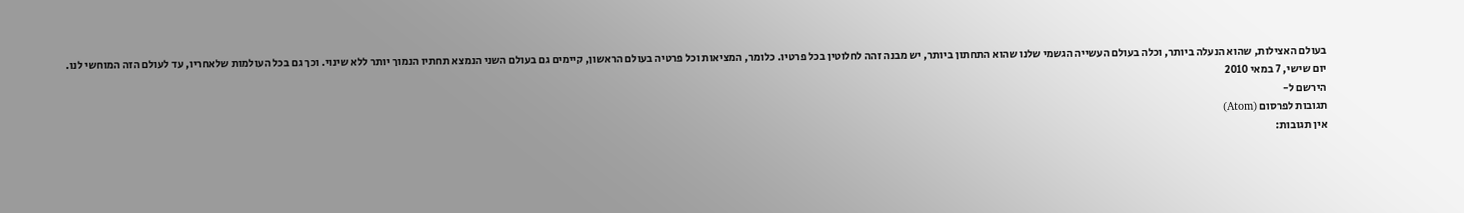בעולם האצילות, שהוא הנעלה ביותר, וכלה בעולם העשייה הגשמי שלנו שהוא התחתון ביותר, יש מבנה זהה לחלוטין בכל פרטיו. כלומר, המציאות וכל פרטיה בעולם הראשון, קיימים גם בעולם השני הנמצא תחתיו הנמוך יותר ללא שינוי. וכך גם בכל העולמות שלאחריו, עד לעולם הזה המוחשי לנו.
יום שישי, 7 במאי 2010
הירשם ל-
תגובות לפרסום (Atom)
אין תגובות: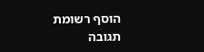הוסף רשומת תגובה